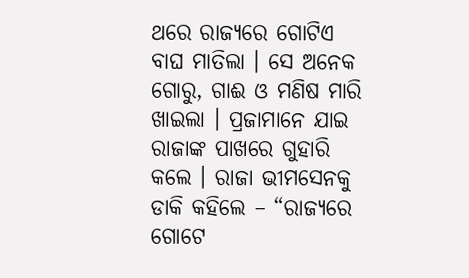ଥରେ ରାଜ୍ୟରେ ଗୋଟିଏ ବାଘ ମାତିଲା । ସେ ଅନେକ ଗୋରୁ, ଗାଈ ଓ ମଣିଷ ମାରି ଖାଇଲା । ପ୍ରଜାମାନେ ଯାଇ ରାଜାଙ୍କ ପାଖରେ ଗୁହାରି କଲେ । ରାଜା ଭୀମସେନକୁ ଡାକି କହିଲେ – “ରାଜ୍ୟରେ ଗୋଟେ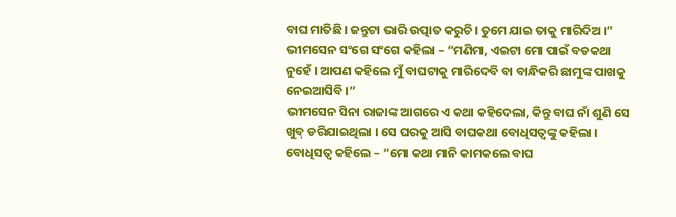ବାଘ ମାତିଛି । ଜନ୍ତୁଟା ଭାରି ଉତ୍ପାତ କରୁଚି । ତୁମେ ଯାଇ ତାକୁ ମାରିଦିଅ ।”
ଭୀମସେନ ସଂଗେ ସଂଗେ କହିଲା – “ମଣିମା, ଏଇଟା ମୋ ପାଇଁ ବଡକଥା ନୁହେଁ । ଆପଣ କହିଲେ ମୁଁ ବାଘଟାକୁ ମାରିଦେବି ବା ବାନ୍ଧିକରି ଛାମୁଙ୍କ ପାଖକୁ ନେଇଆସିବି ।”
ଭୀମସେନ ସିନା ରାଜାଙ୍କ ଆଗରେ ଏ କଥା କହିଦେଲା, କିନ୍ତୁ ବାଘ ନାଁ ଶୁଣି ସେ ଖୁବ୍ ଡରିଯାଇଥିଲା । ସେ ଘରକୁ ଆସି ବାଘକଥା ବୋଧିସତ୍ୱଙ୍କୁ କହିଲା । ବୋଧିସତ୍ୱ କହିଲେ – “ମୋ କଥା ମାନି କାମକଲେ ବାଘ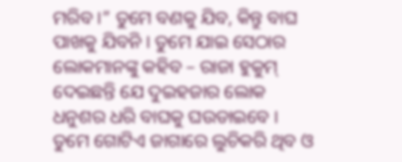ମରିବ ।” ତୁମେ ବଣକୁ ଯିବ, କିନ୍ତୁ ବାଘ ପାଖକୁ ଯିବନି । ତୁମେ ଯାଇ ସେଠାର ଲୋକମାନଙ୍କୁ କହିବ – ରାଜା ହୁକୁମ୍ ଦେଇଛନ୍ତି ଯେ ଦୁଇହଜାର ଲୋକ ଧନୁଶର ଧରି ବାଘକୁ ଘଉଡାଇବେ । ତୁମେ ଗୋଟିଏ ଜାଗାରେ ଲୁଚିକରି ଥିବ ଓ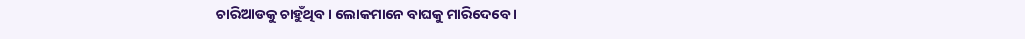ଚାରିଆଡକୁ ଚାହୁଁଥିବ । ଲୋକମାନେ ବାଘକୁ ମାରିଦେବେ ।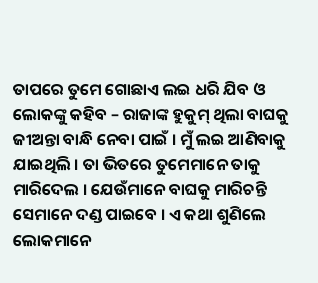ତାପରେ ତୁମେ ଗୋଛାଏ ଲଇ ଧରି ଯିବ ଓ ଲୋକଙ୍କୁ କହିବ – ରାଜାଙ୍କ ହୁକୁମ୍ ଥିଲା ବାଘକୁ ଜୀଅନ୍ତା ବାନ୍ଧି ନେବା ପାଇଁ । ମୁଁ ଲଇ ଆଣିବାକୁ ଯାଇଥିଲି । ତା ଭିତରେ ତୁମେମାନେ ତାକୁ ମାରିଦେଲ । ଯେଉଁମାନେ ବାଘକୁ ମାରିଚନ୍ତି ସେମାନେ ଦଣ୍ଡ ପାଇବେ । ଏ କଥା ଶୁଣିଲେ ଲୋକମାନେ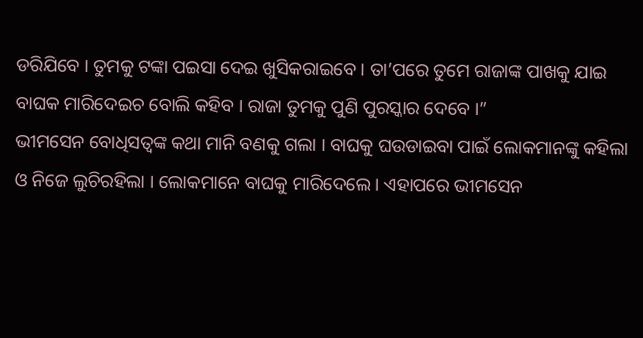ଡରିଯିବେ । ତୁମକୁ ଟଙ୍କା ପଇସା ଦେଇ ଖୁସିକରାଇବେ । ତା’ପରେ ତୁମେ ରାଜାଙ୍କ ପାଖକୁ ଯାଇ ବାଘକ ମାରିଦେଇଚ ବୋଲି କହିବ । ରାଜା ତୁମକୁ ପୁଣି ପୁରସ୍କାର ଦେବେ ।”
ଭୀମସେନ ବୋଧିସତ୍ୱଙ୍କ କଥା ମାନି ବଣକୁ ଗଲା । ବାଘକୁ ଘଉଡାଇବା ପାଇଁ ଲୋକମାନଙ୍କୁ କହିଲା ଓ ନିଜେ ଲୁଚିରହିଲା । ଲୋକମାନେ ବାଘକୁ ମାରିଦେଲେ । ଏହାପରେ ଭୀମସେନ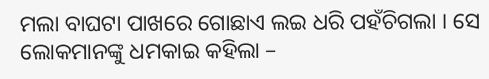ମଲା ବାଘଟା ପାଖରେ ଗୋଛାଏ ଲଇ ଧରି ପହଁଚିଗଲା । ସେ ଲୋକମାନଙ୍କୁ ଧମକାଇ କହିଲା –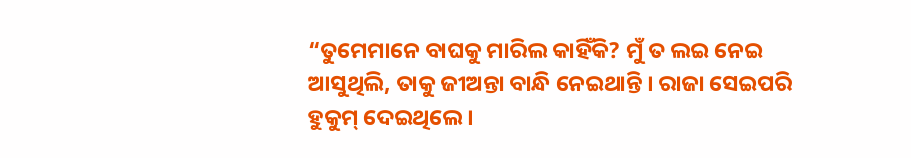“ତୁମେମାନେ ବାଘକୁ ମାରିଲ କାହିଁକି? ମୁଁ ତ ଲଇ ନେଇ ଆସୁଥିଲି, ତାକୁ ଜୀଅନ୍ତା ବାନ୍ଧି ନେଇଥାନ୍ତି । ରାଜା ସେଇପରି ହୁକୁମ୍ ଦେଇଥିଲେ ।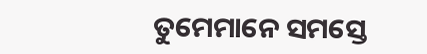ତୁମେମାନେ ସମସ୍ତେ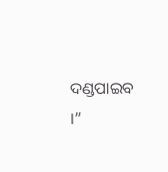ଦଣ୍ଡପାଇବ ।”